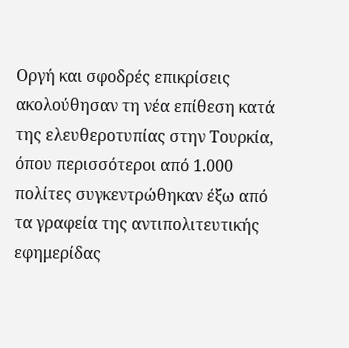Οργή και σφοδρές επικρίσεις ακολούθησαν τη νέα επίθεση κατά της ελευθεροτυπίας στην Τουρκία, όπου περισσότεροι από 1.000 πολίτες συγκεντρώθηκαν έξω από τα γραφεία της αντιπολιτευτικής εφημερίδας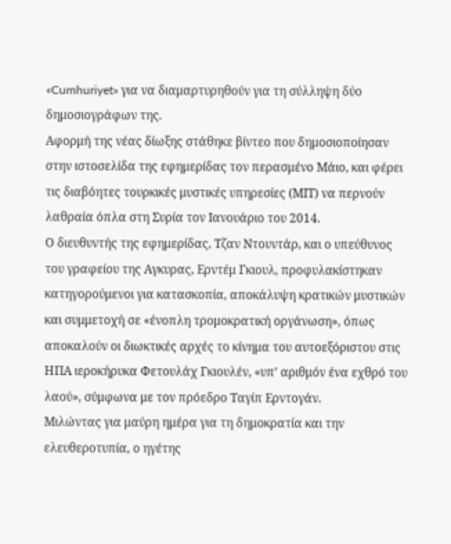«Cumhuriyet» για να διαμαρτυρηθούν για τη σύλληψη δύο δημοσιογράφων της.
Αφορμή της νέας δίωξης στάθηκε βίντεο που δημοσιοποίησαν στην ιστοσελίδα της εφημερίδας τον περασμένο Μάιο, και φέρει τις διαβόητες τουρκικές μυστικές υπηρεσίες (ΜΙΤ) να περνούν λαθραία όπλα στη Συρία τον Ιανουάριο του 2014.
Ο διευθυντής της εφημερίδας, Τζαν Ντουντάρ, και ο υπεύθυνος του γραφείου της Αγκυρας, Ερντέμ Γκιουλ, προφυλακίστηκαν κατηγορούμενοι για κατασκοπία, αποκάλυψη κρατικών μυστικών και συμμετοχή σε «ένοπλη τρομοκρατική οργάνωση», όπως αποκαλούν οι διωκτικές αρχές το κίνημα του αυτοεξόριστου στις ΗΠΑ ιεροκήρυκα Φετουλάχ Γκιουλέν, «υπ’ αριθμόν ένα εχθρό του λαού», σύμφωνα με τον πρόεδρο Ταγίπ Ερντογάν.
Μιλώντας για μαύρη ημέρα για τη δημοκρατία και την ελευθεροτυπία, ο ηγέτης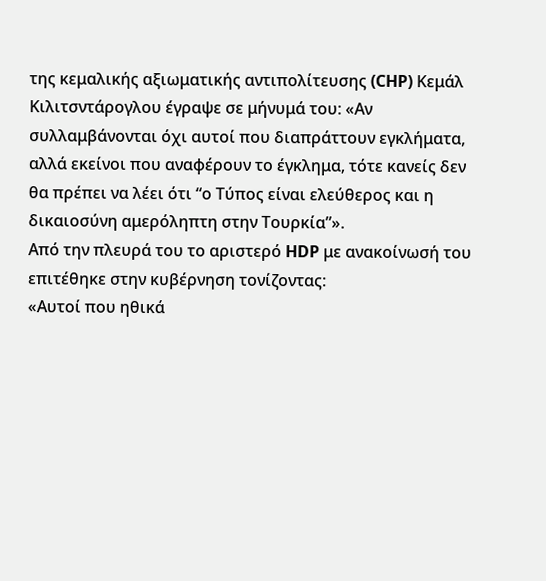της κεμαλικής αξιωματικής αντιπολίτευσης (CHP) Κεμάλ Κιλιτσντάρογλου έγραψε σε μήνυμά του: «Αν συλλαμβάνονται όχι αυτοί που διαπράττουν εγκλήματα, αλλά εκείνοι που αναφέρουν το έγκλημα, τότε κανείς δεν θα πρέπει να λέει ότι “ο Τύπος είναι ελεύθερος και η δικαιοσύνη αμερόληπτη στην Τουρκία”».
Από την πλευρά του το αριστερό HDP με ανακοίνωσή του επιτέθηκε στην κυβέρνηση τονίζοντας:
«Αυτοί που ηθικά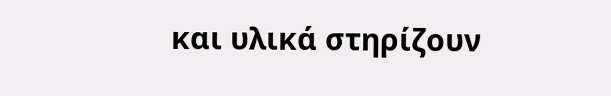και υλικά στηρίζουν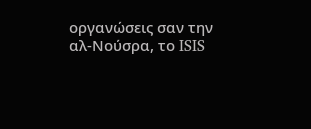οργανώσεις σαν την αλ-Νούσρα, το ISIS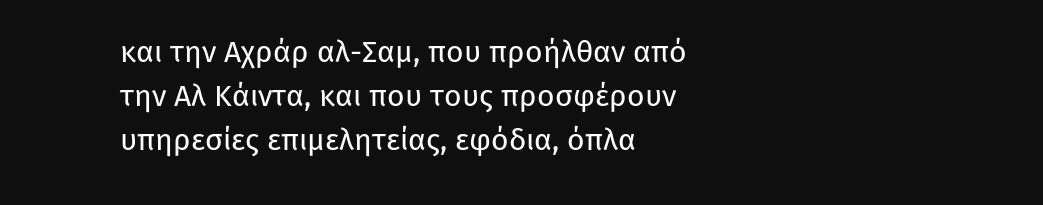και την Αχράρ αλ-Σαμ, που προήλθαν από την Αλ Κάιντα, και που τους προσφέρουν υπηρεσίες επιμελητείας, εφόδια, όπλα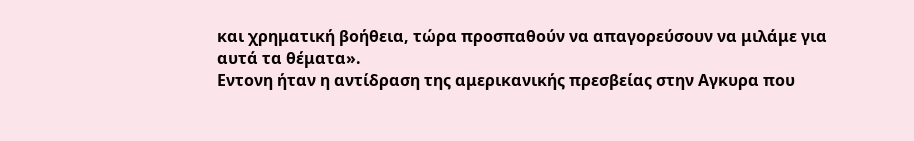και χρηματική βοήθεια, τώρα προσπαθούν να απαγορεύσουν να μιλάμε για αυτά τα θέματα».
Εντονη ήταν η αντίδραση της αμερικανικής πρεσβείας στην Αγκυρα που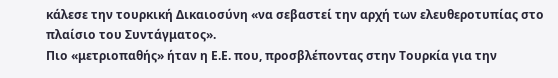κάλεσε την τουρκική Δικαιοσύνη «να σεβαστεί την αρχή των ελευθεροτυπίας στο πλαίσιο του Συντάγματος».
Πιο «μετριοπαθής» ήταν η Ε.Ε. που, προσβλέποντας στην Τουρκία για την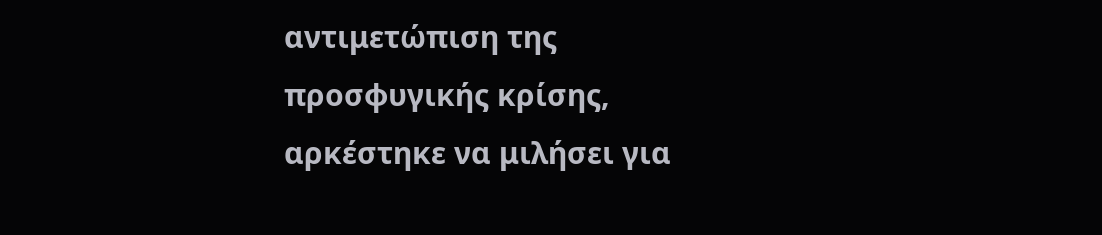αντιμετώπιση της προσφυγικής κρίσης, αρκέστηκε να μιλήσει για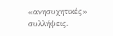«ανησυχητικές» συλλήψεις.